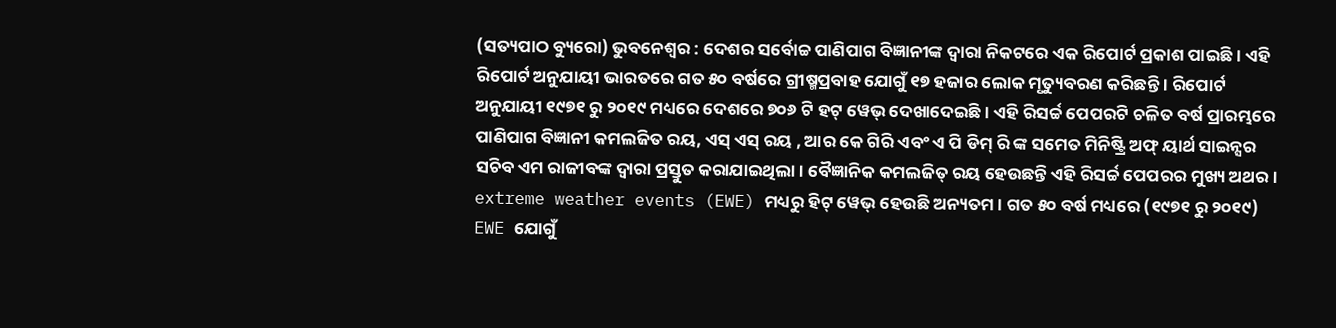(ସତ୍ୟପାଠ ବ୍ୟୁରୋ) ଭୁବନେଶ୍ୱର : ଦେଶର ସର୍ବୋଚ୍ଚ ପାଣିପାଗ ବିଜ୍ଞାନୀଙ୍କ ଦ୍ବାରା ନିକଟରେ ଏକ ରିପୋର୍ଟ ପ୍ରକାଶ ପାଇଛି। ଏହି ରିପୋର୍ଟ ଅନୁଯାୟୀ ଭାରତରେ ଗତ ୫୦ ବର୍ଷରେ ଗ୍ରୀଷ୍ମପ୍ରବାହ ଯୋଗୁଁ ୧୭ ହଜାର ଲୋକ ମୃତ୍ୟୁବରଣ କରିଛନ୍ତି । ରିପୋର୍ଟ ଅନୁଯାୟୀ ୧୯୭୧ ରୁ ୨୦୧୯ ମଧ୍ୟରେ ଦେଶରେ ୭୦୬ ଟି ହଟ୍ ୱେଭ୍ ଦେଖାଦେଇଛି । ଏହି ରିସର୍ଚ୍ଚ ପେପରଟି ଚଳିତ ବର୍ଷ ପ୍ରାରମ୍ଭରେ ପାଣିପାଗ ବିଜ୍ଞାନୀ କମଲଜିତ ରୟ, ଏସ୍ ଏସ୍ ରୟ , ଆର କେ ଗିରି ଏବଂ ଏ ପି ଡିମ୍ ରି ଙ୍କ ସମେତ ମିନିଷ୍ଟ୍ରି ଅଫ୍ ୟାର୍ଥ ସାଇନ୍ସର ସଚିବ ଏମ ରାଜୀବଙ୍କ ଦ୍ୱାରା ପ୍ରସ୍ତୁତ କରାଯାଇଥିଲା। ବୈଜ୍ଞାନିକ କମଲଜିତ୍ ରୟ ହେଉଛନ୍ତି ଏହି ରିସର୍ଚ୍ଚ ପେପରର ମୁଖ୍ୟ ଅଥର। extreme weather events (EWE) ମଧ୍ୟରୁ ହିଟ୍ ୱେଭ୍ ହେଉଛି ଅନ୍ୟତମ। ଗତ ୫୦ ବର୍ଷ ମଧ୍ୟରେ (୧୯୭୧ ରୁ ୨୦୧୯) EWE ଯୋଗୁଁ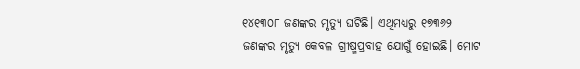୧୪୧୩୦୮ ଜଣଙ୍କର ମୃତ୍ୟୁ ଘଟିଛି। ଏଥିମଧ୍ୟରୁ ୧୭୩୬୨ ଜଣଙ୍କର ମୃତ୍ୟୁ କେବଳ ଗ୍ରୀଷ୍ମପ୍ରବାହ ଯୋଗୁଁ ହୋଇଛି। ମୋଟ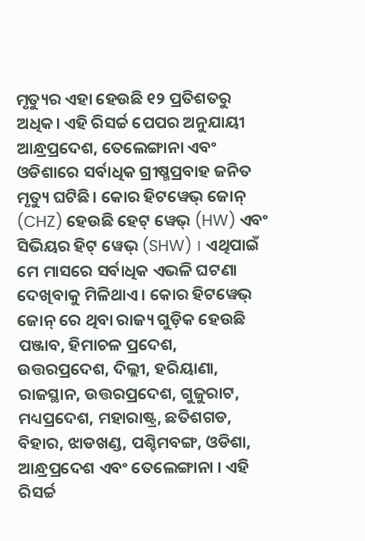ମୃତ୍ୟୁର ଏହା ହେଉଛି ୧୨ ପ୍ରତିଶତରୁ ଅଧିକ। ଏହି ରିସର୍ଚ୍ଚ ପେପର ଅନୁଯାୟୀ ଆନ୍ଧ୍ରପ୍ରଦେଶ, ତେଲେଙ୍ଗାନା ଏବଂ ଓଡିଶାରେ ସର୍ବାଧିକ ଗ୍ରୀଷ୍ମପ୍ରବାହ ଜନିତ ମୃତ୍ୟୁ ଘଟିଛି। କୋର ହିଟୱେଭ୍ ଜୋନ୍ (CHZ) ହେଉଛି ହେଟ୍ ୱେଭ୍ (HW) ଏବଂ ସିଭିୟର ହିଟ୍ ୱେଭ୍ (SHW) । ଏଥିପାଇଁ ମେ ମାସରେ ସର୍ବାଧିକ ଏଭଳି ଘଟଣା ଦେଖିବାକୁ ମିଳିଥାଏ । କୋର ହିଟୱେଭ୍ ଜୋନ୍ ରେ ଥିବା ରାଜ୍ୟ ଗୁଡ଼ିକ ହେଉଛି ପଞ୍ଜାବ, ହିମାଚଳ ପ୍ରଦେଶ, ଉତ୍ତରପ୍ରଦେଶ, ଦିଲ୍ଲୀ, ହରିୟାଣା, ରାଜସ୍ଥାନ, ଉତ୍ତରପ୍ରଦେଶ, ଗୁଜୁରାଟ, ମଧ୍ୟପ୍ରଦେଶ, ମହାରାଷ୍ଟ୍ର, ଛତିଶଗଡ, ବିହାର, ଝାଡଖଣ୍ଡ, ପଶ୍ଚିମବଙ୍ଗ, ଓଡିଶା, ଆନ୍ଧ୍ରପ୍ରଦେଶ ଏବଂ ତେଲେଙ୍ଗାନା । ଏହି ରିସର୍ଚ୍ଚ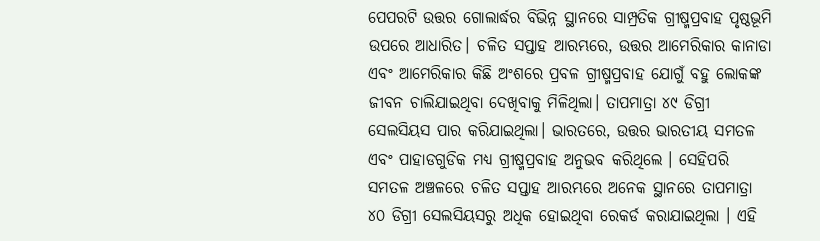ପେପରଟି ଉତ୍ତର ଗୋଲାର୍ଦ୍ଧର ବିଭିନ୍ନ ସ୍ଥାନରେ ସାମ୍ପ୍ରତିକ ଗ୍ରୀଷ୍ମପ୍ରବାହ ପୃଷ୍ଠଭୂମି ଉପରେ ଆଧାରିତ। ଚଳିତ ସପ୍ତାହ ଆରମ୍ଭରେ, ଉତ୍ତର ଆମେରିକାର କାନାଡା ଏବଂ ଆମେରିକାର କିଛି ଅଂଶରେ ପ୍ରବଳ ଗ୍ରୀଷ୍ମପ୍ରବାହ ଯୋଗୁଁ ବହୁ ଲୋକଙ୍କ ଜୀବନ ଚାଲିଯାଇଥିବା ଦେଖିବାକୁ ମିଳିଥିଲା। ତାପମାତ୍ରା ୪୯ ଡିଗ୍ରୀ ସେଲସିୟସ ପାର କରିଯାଇଥିଲା। ଭାରତରେ, ଉତ୍ତର ଭାରତୀୟ ସମତଳ ଏବଂ ପାହାଡଗୁଡିକ ମଧ୍ୟ ଗ୍ରୀଷ୍ମପ୍ରବାହ ଅନୁଭବ କରିଥିଲେ । ସେହିପରି ସମତଳ ଅଞ୍ଚଳରେ ଚଳିତ ସପ୍ତାହ ଆରମ୍ଭରେ ଅନେକ ସ୍ଥାନରେ ତାପମାତ୍ରା ୪୦ ଡିଗ୍ରୀ ସେଲସିୟସରୁ ଅଧିକ ହୋଇଥିବା ରେକର୍ଡ କରାଯାଇଥିଲା । ଏହି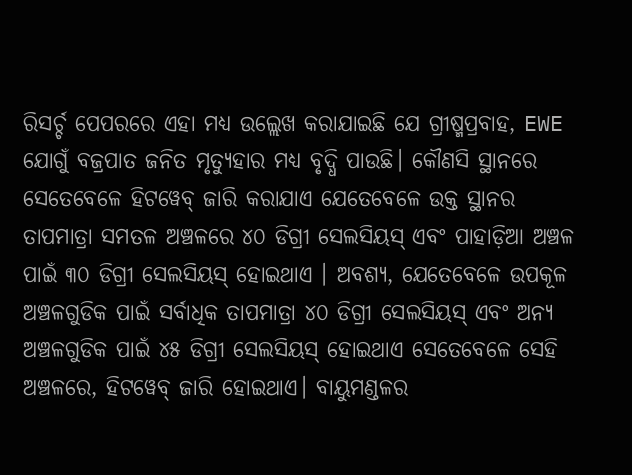ରିସର୍ଚ୍ଚ ପେପରରେ ଏହା ମଧ୍ୟ ଉଲ୍ଲେଖ କରାଯାଇଛି ଯେ ଗ୍ରୀଷ୍ମପ୍ରବାହ, EWE ଯୋଗୁଁ ବଜ୍ରପାତ ଜନିତ ମୃତ୍ୟୁହାର ମଧ୍ୟ ବୃଦ୍ଧି ପାଉଛି। କୌଣସି ସ୍ଥାନରେ ସେତେବେଳେ ହିଟୱେବ୍ ଜାରି କରାଯାଏ ଯେତେବେଳେ ଉକ୍ତ ସ୍ଥାନର ତାପମାତ୍ରା ସମତଳ ଅଞ୍ଚଳରେ ୪୦ ଡିଗ୍ରୀ ସେଲସିୟସ୍ ଏବଂ ପାହାଡ଼ିଆ ଅଞ୍ଚଳ ପାଇଁ ୩୦ ଡିଗ୍ରୀ ସେଲସିୟସ୍ ହୋଇଥାଏ । ଅବଶ୍ୟ, ଯେତେବେଳେ ଉପକୂଳ ଅଞ୍ଚଳଗୁଡିକ ପାଇଁ ସର୍ବାଧିକ ତାପମାତ୍ରା ୪୦ ଡିଗ୍ରୀ ସେଲସିୟସ୍ ଏବଂ ଅନ୍ୟ ଅଞ୍ଚଳଗୁଡିକ ପାଇଁ ୪୫ ଡିଗ୍ରୀ ସେଲସିୟସ୍ ହୋଇଥାଏ ସେତେବେଳେ ସେହି ଅଞ୍ଚଳରେ, ହିଟୱେବ୍ ଜାରି ହୋଇଥାଏ। ବାୟୁମଣ୍ଡଳର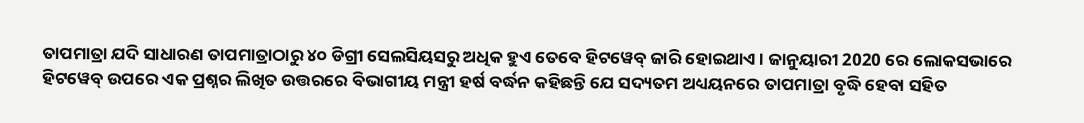ତାପମାତ୍ରା ଯଦି ସାଧାରଣ ତାପମାତ୍ରାଠାରୁ ୪୦ ଡିଗ୍ରୀ ସେଲସିୟସରୁ ଅଧିକ ହୁଏ ତେବେ ହିଟୱେବ୍ ଜାରି ହୋଇଥାଏ। ଜାନୁୟାରୀ 2020 ରେ ଲୋକସଭାରେ ହିଟୱେବ୍ ଉପରେ ଏକ ପ୍ରଶ୍ନର ଲିଖିତ ଉତ୍ତରରେ ବିଭାଗୀୟ ମନ୍ତ୍ରୀ ହର୍ଷ ବର୍ଦ୍ଧନ କହିଛନ୍ତି ଯେ ସଦ୍ୟତମ ଅଧ୍ୟୟନରେ ତାପମାତ୍ରା ବୃଦ୍ଧି ହେବା ସହିତ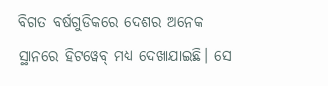ବିଗତ ବର୍ଷଗୁଡିକରେ ଦେଶର ଅନେକ ସ୍ଥାନରେ ହିଟୱେବ୍ ମଧ୍ୟ ଦେଖାଯାଇଛି। ସେ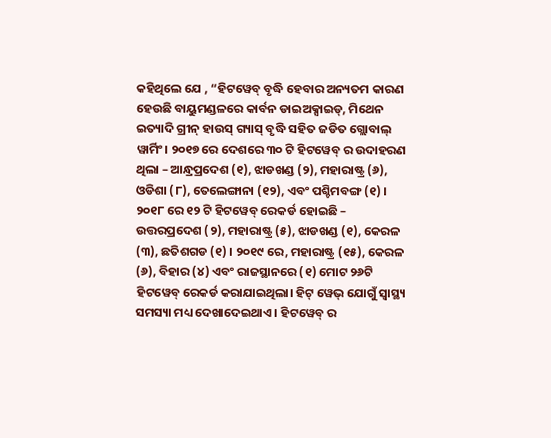କହିଥିଲେ ଯେ , “ହିଟୱେବ୍ ବୃଦ୍ଧି ହେବାର ଅନ୍ୟତମ କାରଣ ହେଉଛି ବାୟୁମଣ୍ଡଳରେ କାର୍ବନ ଡାଇଅକ୍ସାଇଡ୍, ମିଥେନ ଇତ୍ୟାଦି ଗ୍ରୀନ୍ ହାଉସ୍ ଗ୍ୟାସ୍ ବୃଦ୍ଧି ସହିତ ଜଡିତ ଗ୍ଲୋବାଲ୍ ୱାର୍ମିଂ। ୨୦୧୭ ରେ ଦେଶରେ ୩୦ ଟି ହିଟୱେବ୍ ର ଉଦାହରଣ ଥିଲା – ଆନ୍ଧ୍ରପ୍ରଦେଶ (୧), ଝାଡଖଣ୍ଡ (୨), ମହାରାଷ୍ଟ୍ର (୬), ଓଡିଶା (୮), ତେଲେଙ୍ଗାନା (୧୨), ଏବଂ ପଶ୍ଚିମବଙ୍ଗ (୧) । ୨୦୧୮ ରେ ୧୨ ଟି ହିଟୱେବ୍ ରେକର୍ଡ ହୋଇଛି – ଉତ୍ତରପ୍ରଦେଶ (୨), ମହାରାଷ୍ଟ୍ର (୫), ଝାଡଖଣ୍ଡ (୧), କେରଳ (୩), ଛତିଶଗଡ (୧) । ୨୦୧୯ ରେ, ମହାରାଷ୍ଟ୍ର (୧୫), କେରଳ (୬), ବିହାର (୪) ଏବଂ ରାଜସ୍ଥାନରେ (୧) ମୋଟ ୨୬ଟି ହିଟୱେବ୍ ରେକର୍ଡ କରାଯାଇଥିଲା। ହିଟ୍ ୱେଭ୍ ଯୋଗୁଁ ସ୍ବାସ୍ଥ୍ୟ ସମସ୍ୟା ମଧ୍ୟ ଦେଖାଦେଇଥାଏ । ହିଟୱେବ୍ ର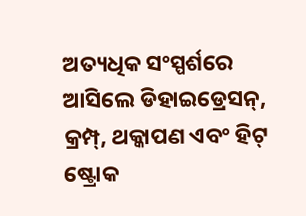ଅତ୍ୟଧିକ ସଂସ୍ପର୍ଶରେ ଆସିଲେ ଡିହାଇଡ୍ରେସନ୍, କ୍ରମ୍ପ୍, ଥକ୍କାପଣ ଏବଂ ହିଟ୍ ଷ୍ଟ୍ରୋକ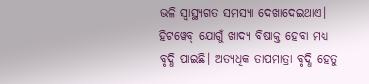ଭଳି ସ୍ବାସ୍ଥ୍ୟଗତ ସମସ୍ୟା ଦେଖାଦେଇଥାଏ। ହିଟୱେବ୍ ଯୋଗୁଁ ଖାଦ୍ୟ ବିଷାକ୍ତ ହେବା ମଧ୍ୟ ବୃଦ୍ଧି ପାଇଛି। ଅତ୍ୟଧିକ ତାପମାତ୍ରା ବୃଦ୍ଧି ହେତୁ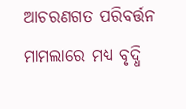ଆଚରଣଗତ ପରିବର୍ତ୍ତନ ମାମଲାରେ ମଧ୍ୟ ବୃଦ୍ଧି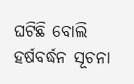ଘଟିଛି ବୋଲି ହର୍ଷବର୍ଦ୍ଧନ ସୂଚନା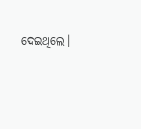ଦେଇଥିଲେ।